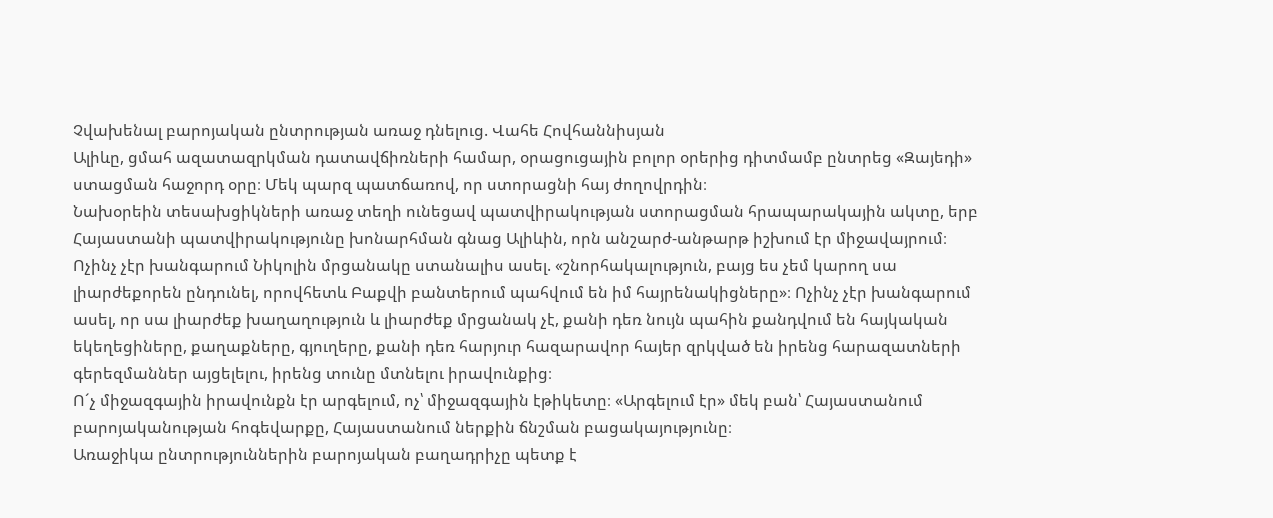Չվախենալ բարոյական ընտրության առաջ դնելուց. Վահե Հովհաննիսյան
Ալիևը, ցմահ ազատազրկման դատավճիռների համար, օրացուցային բոլոր օրերից դիտմամբ ընտրեց «Զայեդի» ստացման հաջորդ օրը։ Մեկ պարզ պատճառով, որ ստորացնի հայ ժողովրդին։
Նախօրեին տեսախցիկների առաջ տեղի ունեցավ պատվիրակության ստորացման հրապարակային ակտը, երբ Հայաստանի պատվիրակությունը խոնարհման գնաց Ալիևին, որն անշարժ-անթարթ իշխում էր միջավայրում։
Ոչինչ չէր խանգարում Նիկոլին մրցանակը ստանալիս ասել. «շնորհակալություն, բայց ես չեմ կարող սա լիարժեքորեն ընդունել, որովհետև Բաքվի բանտերում պահվում են իմ հայրենակիցները»։ Ոչինչ չէր խանգարում ասել, որ սա լիարժեք խաղաղություն և լիարժեք մրցանակ չէ, քանի դեռ նույն պահին քանդվում են հայկական եկեղեցիները, քաղաքները, գյուղերը, քանի դեռ հարյուր հազարավոր հայեր զրկված են իրենց հարազատների գերեզմաններ այցելելու, իրենց տունը մտնելու իրավունքից։
Ո´չ միջազգային իրավունքն էր արգելում, ոչ՝ միջազգային էթիկետը։ «Արգելում էր» մեկ բան՝ Հայաստանում բարոյականության հոգեվարքը, Հայաստանում ներքին ճնշման բացակայությունը։
Առաջիկա ընտրություններին բարոյական բաղադրիչը պետք է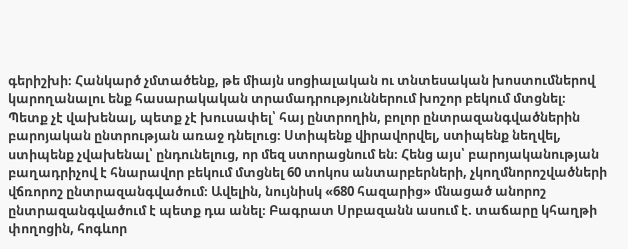գերիշխի։ Հանկարծ չմտածենք, թե միայն սոցիալական ու տնտեսական խոստումներով կարողանալու ենք հասարակական տրամադրություններում խոշոր բեկում մտցնել։
Պետք չէ վախենալ, պետք չէ խուսափել՝ հայ ընտրողին, բոլոր ընտրազանգվածներին բարոյական ընտրության առաջ դնելուց։ Ստիպենք վիրավորվել, ստիպենք նեղվել, ստիպենք չվախենալ՝ ընդունելուց, որ մեզ ստորացնում են։ Հենց այս՝ բարոյականության բաղադրիչով է հնարավոր բեկում մտցնել 60 տոկոս անտարբերների, չկողմնորոշվածների վճռորոշ ընտրազանգվածում։ Ավելին, նույնիսկ «680 հազարից» մնացած անորոշ ընտրազանգվածում է պետք դա անել։ Բագրատ Սրբազանն ասում է. տաճարը կհաղթի փողոցին, հոգևոր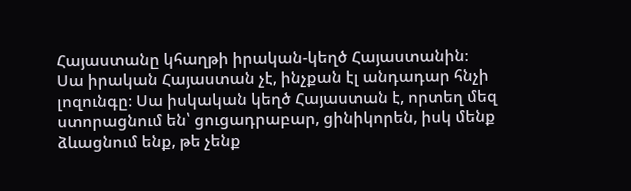Հայաստանը կհաղթի իրական-կեղծ Հայաստանին։
Սա իրական Հայաստան չէ, ինչքան էլ անդադար հնչի լոզունգը։ Սա իսկական կեղծ Հայաստան է, որտեղ մեզ ստորացնում են՝ ցուցադրաբար, ցինիկորեն, իսկ մենք ձևացնում ենք, թե չենք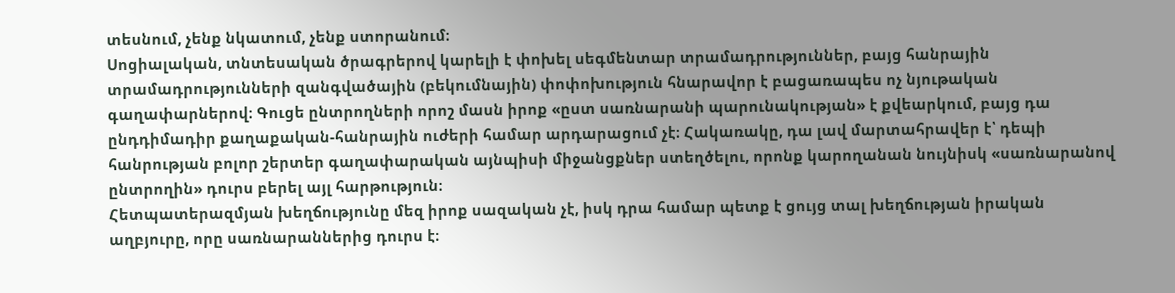տեսնում, չենք նկատում, չենք ստորանում։
Սոցիալական, տնտեսական ծրագրերով կարելի է փոխել սեգմենտար տրամադրություններ, բայց հանրային տրամադրությունների զանգվածային (բեկումնային) փոփոխություն հնարավոր է բացառապես ոչ նյութական գաղափարներով։ Գուցե ընտրողների որոշ մասն իրոք «ըստ սառնարանի պարունակության» է քվեարկում, բայց դա ընդդիմադիր քաղաքական-հանրային ուժերի համար արդարացում չէ։ Հակառակը, դա լավ մարտահրավեր է՝ դեպի հանրության բոլոր շերտեր գաղափարական այնպիսի միջանցքներ ստեղծելու, որոնք կարողանան նույնիսկ «սառնարանով ընտրողին» դուրս բերել այլ հարթություն։
Հետպատերազմյան խեղճությունը մեզ իրոք սազական չէ, իսկ դրա համար պետք է ցույց տալ խեղճության իրական աղբյուրը, որը սառնարաններից դուրս է։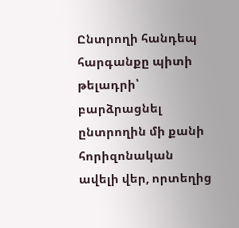Ընտրողի հանդեպ հարգանքը պիտի թելադրի՝ բարձրացնել ընտրողին մի քանի հորիզոնական ավելի վեր, որտեղից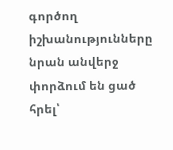գործող իշխանությունները նրան անվերջ փորձում են ցած հրել՝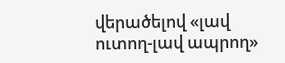վերածելով «լավ ուտող-լավ ապրող»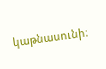կաթնասունի։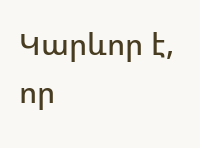Կարևոր է, որ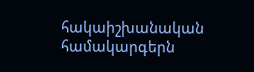հակաիշխանական համակարգերն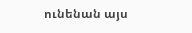ունենան այս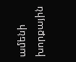ամենի խորքային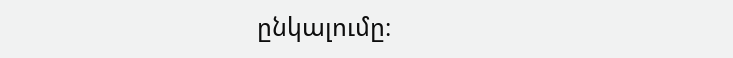ընկալումը։